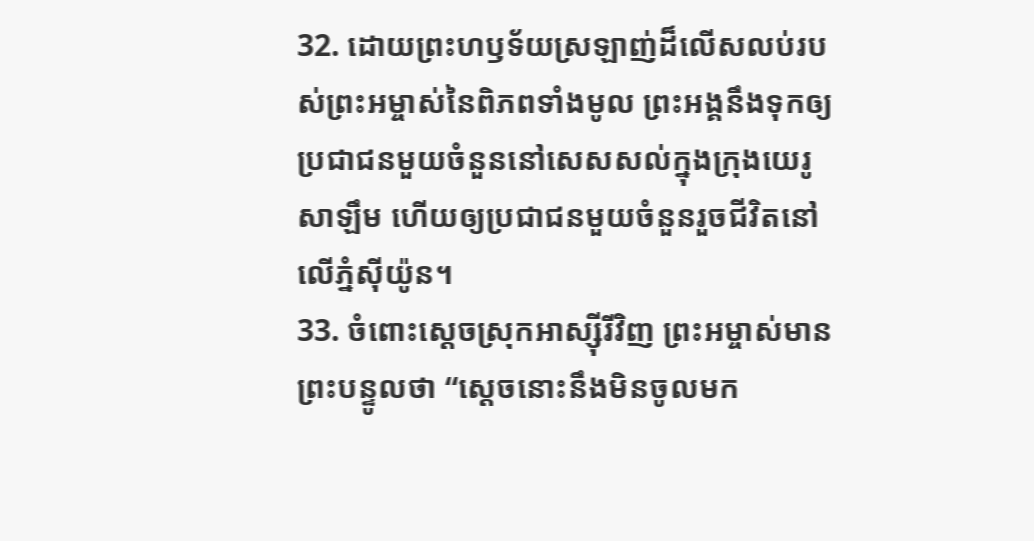32. ដោយព្រះហឫទ័យស្រឡាញ់ដ៏លើសលប់របស់ព្រះអម្ចាស់នៃពិភពទាំងមូល ព្រះអង្គនឹងទុកឲ្យប្រជាជនមួយចំនួននៅសេសសល់ក្នុងក្រុងយេរូសាឡឹម ហើយឲ្យប្រជាជនមួយចំនួនរួចជីវិតនៅលើភ្នំស៊ីយ៉ូន។
33. ចំពោះស្ដេចស្រុកអាស្ស៊ីរីវិញ ព្រះអម្ចាស់មានព្រះបន្ទូលថា “ស្ដេចនោះនឹងមិនចូលមក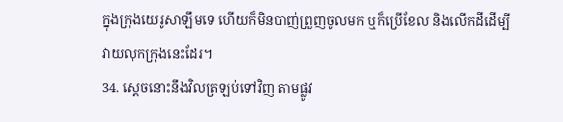ក្នុងក្រុងយេរូសាឡឹមទេ ហើយក៏មិនបាញ់ព្រួញចូលមក ឬក៏ប្រើខែល និងលើកដីដើម្បីវាយលុកក្រុងនេះដែរ។
34. ស្ដេចនោះនឹងវិលត្រឡប់ទៅវិញ តាមផ្លូវ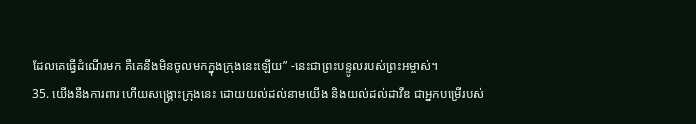ដែលគេធ្វើដំណើរមក គឺគេនឹងមិនចូលមកក្នុងក្រុងនេះឡើយ” -នេះជាព្រះបន្ទូលរបស់ព្រះអម្ចាស់។
35. យើងនឹងការពារ ហើយសង្គ្រោះក្រុងនេះ ដោយយល់ដល់នាមយើង និងយល់ដល់ដាវីឌ ជាអ្នកបម្រើរបស់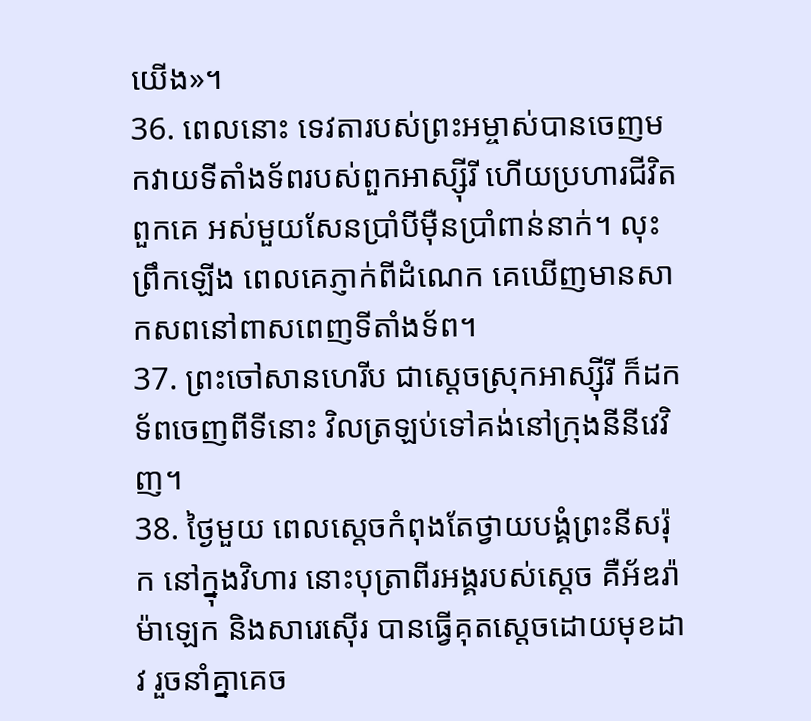យើង»។
36. ពេលនោះ ទេវតារបស់ព្រះអម្ចាស់បានចេញមកវាយទីតាំងទ័ពរបស់ពួកអាស្ស៊ីរី ហើយប្រហារជីវិតពួកគេ អស់មួយសែនប្រាំបីម៉ឺនប្រាំពាន់នាក់។ លុះព្រឹកឡើង ពេលគេភ្ញាក់ពីដំណេក គេឃើញមានសាកសពនៅពាសពេញទីតាំងទ័ព។
37. ព្រះចៅសានហេរីប ជាស្ដេចស្រុកអាស្ស៊ីរី ក៏ដកទ័ពចេញពីទីនោះ វិលត្រឡប់ទៅគង់នៅក្រុងនីនីវេវិញ។
38. ថ្ងៃមួយ ពេលស្ដេចកំពុងតែថ្វាយបង្គំព្រះនីសរ៉ុក នៅក្នុងវិហារ នោះបុត្រាពីរអង្គរបស់ស្ដេច គឺអ័ឌរ៉ាម៉ាឡេក និងសារេស៊ើរ បានធ្វើគុតស្ដេចដោយមុខដាវ រួចនាំគ្នាគេច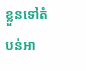ខ្លួនទៅតំបន់អា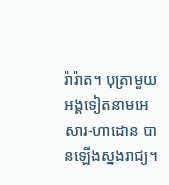រ៉ារ៉ាត។ បុត្រាមួយអង្គទៀតនាមអេសារ-ហាដោន បានឡើងស្នងរាជ្យ។